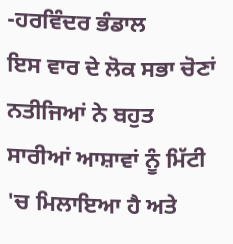-ਹਰਵਿੰਦਰ ਭੰਡਾਲ
ਇਸ ਵਾਰ ਦੇ ਲੋਕ ਸਭਾ ਚੋਣਾਂ ਨਤੀਜਿਆਂ ਨੇ ਬਹੁਤ ਸਾਰੀਆਂ ਆਸ਼ਾਵਾਂ ਨੂੰ ਮਿੱਟੀ 'ਚ ਮਿਲਾਇਆ ਹੈ ਅਤੇ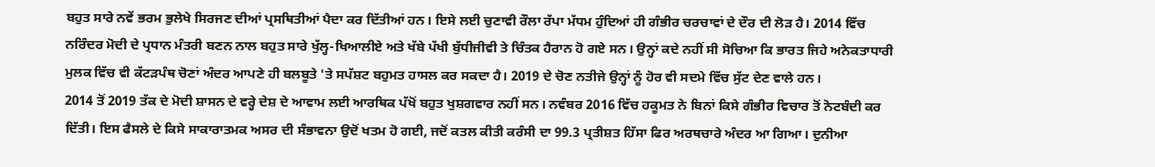ਬਹੁਤ ਸਾਰੇ ਨਵੇਂ ਭਰਮ ਭੁਲੇਖੇ ਸਿਰਜਣ ਦੀਆਂ ਪ੍ਰਸਥਿਤੀਆਂ ਪੈਦਾ ਕਰ ਦਿੱਤੀਆਂ ਹਨ। ਇਸੇ ਲਈ ਚੁਣਾਵੀ ਰੌਲਾ ਰੱਪਾ ਮੱਧਮ ਹੁੰਦਿਆਂ ਹੀ ਗੰਭੀਰ ਚਰਚਾਵਾਂ ਦੇ ਦੌਰ ਦੀ ਲੋੜ ਹੈ। 2014 ਵਿੱਚ ਨਰਿੰਦਰ ਮੋਦੀ ਦੇ ਪ੍ਰਧਾਨ ਮੰਤਰੀ ਬਣਨ ਨਾਲ ਬਹੁਤ ਸਾਰੇ ਖੁੱਲ੍ਹ-ਖਿਆਲੀਏ ਅਤੇ ਖੱਬੇ ਪੱਖੀ ਬੁੱਧੀਜੀਵੀ ਤੇ ਚਿੰਤਕ ਹੈਰਾਨ ਹੋ ਗਏ ਸਨ। ਉਨ੍ਹਾਂ ਕਦੇ ਨਹੀਂ ਸੀ ਸੋਚਿਆ ਕਿ ਭਾਰਤ ਜਿਹੇ ਅਨੇਕਤਾਧਾਰੀ ਮੁਲਕ ਵਿੱਚ ਵੀ ਕੱਟੜਪੰਥ ਚੋਣਾਂ ਅੰਦਰ ਆਪਣੇ ਹੀ ਬਲਬੂਤੇ 'ਤੇ ਸਪੱਸ਼ਟ ਬਹੁਮਤ ਹਾਸਲ ਕਰ ਸਕਦਾ ਹੈ। 2019 ਦੇ ਚੋਣ ਨਤੀਜੇ ਉਨ੍ਹਾਂ ਨੂੰ ਹੋਰ ਵੀ ਸਦਮੇ ਵਿੱਚ ਸੁੱਟ ਦੇਣ ਵਾਲੇ ਹਨ।
2014 ਤੋਂ 2019 ਤੱਕ ਦੇ ਮੋਦੀ ਸ਼ਾਸਨ ਦੇ ਵਰ੍ਹੇ ਦੇਸ਼ ਦੇ ਆਵਾਮ ਲਈ ਆਰਥਿਕ ਪੱਖੋਂ ਬਹੁਤ ਖੁਸ਼ਗਵਾਰ ਨਹੀਂ ਸਨ। ਨਵੰਬਰ 2016 ਵਿੱਚ ਹਕੂਮਤ ਨੇ ਬਿਨਾਂ ਕਿਸੇ ਗੰਭੀਰ ਵਿਚਾਰ ਤੋਂ ਨੋਟਬੰਦੀ ਕਰ ਦਿੱਤੀ। ਇਸ ਫੈਸਲੇ ਦੇ ਕਿਸੇ ਸਾਕਾਰਾਤਮਕ ਅਸਰ ਦੀ ਸੰਭਾਵਨਾ ਉਦੋਂ ਖਤਮ ਹੋ ਗਈ, ਜਦੋਂ ਕਤਲ ਕੀਤੀ ਕਰੰਸੀ ਦਾ 99.3 ਪ੍ਰਤੀਸ਼ਤ ਹਿੱਸਾ ਫਿਰ ਅਰਥਚਾਰੇ ਅੰਦਰ ਆ ਗਿਆ। ਦੁਨੀਆ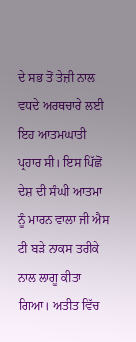ਦੇ ਸਭ ਤੋਂ ਤੇਜ਼ੀ ਨਾਲ ਵਧਦੇ ਅਰਥਚਾਰੇ ਲਈ ਇਹ ਆਤਮਘਾਤੀ ਪ੍ਰਹਾਰ ਸੀ। ਇਸ ਪਿੱਛੋਂ ਦੇਸ਼ ਦੀ ਸੰਘੀ ਆਤਮਾ ਨੂੰ ਮਾਰਨ ਵਾਲਾ ਜੀ ਐਸ ਟੀ ਬੜੇ ਨਾਕਸ ਤਰੀਕੇ ਨਾਲ ਲਾਗੂ ਕੀਤਾ ਗਿਆ। ਅਤੀਤ ਵਿੱਚ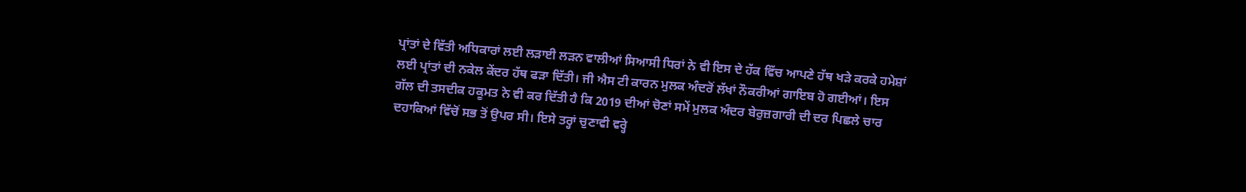ਪ੍ਰਾਂਤਾਂ ਦੇ ਵਿੱਤੀ ਅਧਿਕਾਰਾਂ ਲਈ ਲੜਾਈ ਲੜਨ ਵਾਲੀਆਂ ਸਿਆਸੀ ਧਿਰਾਂ ਨੇ ਵੀ ਇਸ ਦੇ ਹੱਕ ਵਿੱਚ ਆਪਣੇ ਹੱਥ ਖੜੇ ਕਰਕੇ ਹਮੇਸ਼ਾਂ ਲਈ ਪ੍ਰਾਂਤਾਂ ਦੀ ਨਕੇਲ ਕੇਂਦਰ ਹੱਥ ਫੜਾ ਦਿੱਤੀ। ਜੀ ਐਸ ਟੀ ਕਾਰਨ ਮੁਲਕ ਅੰਦਰੋਂ ਲੱਖਾਂ ਨੌਕਰੀਆਂ ਗਾਇਬ ਹੋ ਗਈਆਂ। ਇਸ ਗੱਲ ਦੀ ਤਸਦੀਕ ਹਕੂਮਤ ਨੇ ਵੀ ਕਰ ਦਿੱਤੀ ਹੈ ਕਿ 2019 ਦੀਆਂ ਚੋਣਾਂ ਸਮੇਂ ਮੁਲਕ ਅੰਦਰ ਬੇਰੁਜ਼ਗਾਰੀ ਦੀ ਦਰ ਪਿਛਲੇ ਚਾਰ ਦਹਾਕਿਆਂ ਵਿੱਚੋਂ ਸਭ ਤੋਂ ਉਪਰ ਸੀ। ਇਸੇ ਤਰ੍ਹਾਂ ਚੁਣਾਵੀ ਵਰ੍ਹੇ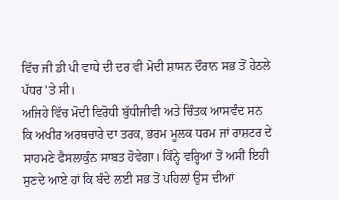ਵਿੱਚ ਜੀ ਡੀ ਪੀ ਵਾਧੇ ਦੀ ਦਰ ਵੀ ਮੋਦੀ ਸ਼ਾਸਨ ਦੌਰਾਨ ਸਭ ਤੋਂ ਹੇਠਲੇ ਪੱਧਰ 'ਤੇ ਸੀ।
ਅਜਿਹੇ ਵਿੱਚ ਮੋਦੀ ਵਿਰੋਧੀ ਬੁੱਧੀਜੀਵੀ ਅਤੇ ਚਿੰਤਕ ਆਸਵੰਦ ਸਨ ਕਿ ਅਖੀਰ ਅਰਥਚਾਰੇ ਦਾ ਤਰਕ, ਭਰਮ ਮੂਲਕ ਧਰਮ ਜਾਂ ਰਾਸ਼ਟਰ ਦੇ ਸਾਹਮਣੇ ਫੈਸਲਾਕੁੰਨ ਸਾਬਤ ਹੋਵੇਗਾ। ਕਿੰਨ੍ਹੇ ਵਰ੍ਹਿਆਂ ਤੋਂ ਅਸੀਂ ਇਹੀ ਸੁਣਦੇ ਆਏ ਹਾਂ ਕਿ ਬੰਦੇ ਲਈ ਸਭ ਤੋਂ ਪਹਿਲਾਂ ਉਸ ਦੀਆਂ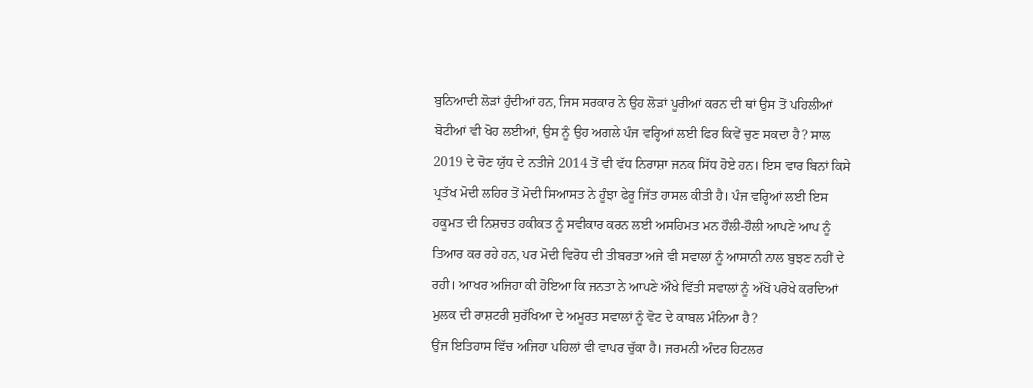ਬੁਨਿਆਦੀ ਲੋੜਾਂ ਹੁੰਦੀਆਂ ਹਨ, ਜਿਸ ਸਰਕਾਰ ਨੇ ਉਹ ਲੋੜਾਂ ਪੂਰੀਆਂ ਕਰਨ ਦੀ ਥਾਂ ਉਸ ਤੋਂ ਪਹਿਲੀਆਂ ਬੋਟੀਆਂ ਵੀ ਖੋਹ ਲਈਆਂ, ਉਸ ਨੂੰ ਉਹ ਅਗਲੇ ਪੰਜ ਵਰ੍ਹਿਆਂ ਲਈ ਫਿਰ ਕਿਵੇਂ ਚੁਣ ਸਕਦਾ ਹੈ? ਸਾਲ 2019 ਦੇ ਚੋਣ ਯੁੱਧ ਦੇ ਨਤੀਜੇ 2014 ਤੋਂ ਵੀ ਵੱਧ ਨਿਰਾਸ਼ਾ ਜਨਕ ਸਿੱਧ ਹੋਏ ਹਨ। ਇਸ ਵਾਰ ਬਿਨਾਂ ਕਿਸੇ ਪ੍ਰਤੱਖ ਮੋਦੀ ਲਹਿਰ ਤੋਂ ਮੋਦੀ ਸਿਆਸਤ ਨੇ ਹੂੰਝਾ ਫੇਰੂ ਜਿੱਤ ਹਾਸਲ ਕੀਤੀ ਹੈ। ਪੰਜ ਵਰ੍ਹਿਆਂ ਲਈ ਇਸ ਹਕੂਮਤ ਦੀ ਨਿਸ਼ਚਤ ਹਕੀਕਤ ਨੂੰ ਸਵੀਕਾਰ ਕਰਨ ਲਈ ਅਸਹਿਮਤ ਮਨ ਹੌਲੀ-ਹੌਲੀ ਆਪਣੇ ਆਪ ਨੂੰ ਤਿਆਰ ਕਰ ਰਹੇ ਹਨ, ਪਰ ਮੋਦੀ ਵਿਰੋਧ ਦੀ ਤੀਬਰਤਾ ਅਜੇ ਵੀ ਸਵਾਲਾਂ ਨੂੰ ਆਸਾਨੀ ਨਾਲ ਬੁਝਣ ਨਹੀਂ ਦੇ ਰਹੀ। ਆਖਰ ਅਜਿਹਾ ਕੀ ਹੋਇਆ ਕਿ ਜਨਤਾ ਨੇ ਆਪਣੇ ਔਖੇ ਵਿੱਤੀ ਸਵਾਲਾਂ ਨੂੰ ਅੱਖੋਂ ਪਰੋਖੇ ਕਰਦਿਆਂ ਮੁਲਕ ਦੀ ਰਾਸ਼ਟਰੀ ਸੁਰੱਖਿਆ ਦੇ ਅਮੂਰਤ ਸਵਾਲਾਂ ਨੂੰ ਵੋਟ ਦੇ ਕਾਬਲ ਮੰਨਿਆ ਹੈ?
ਉਂਜ ਇਤਿਹਾਸ ਵਿੱਚ ਅਜਿਹਾ ਪਹਿਲਾਂ ਵੀ ਵਾਪਰ ਚੁੱਕਾ ਹੈ। ਜਰਮਨੀ ਅੰਦਰ ਹਿਟਲਰ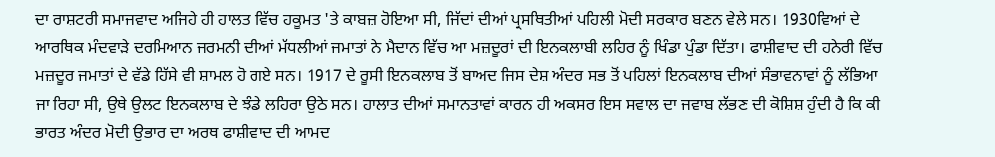ਦਾ ਰਾਸ਼ਟਰੀ ਸਮਾਜਵਾਦ ਅਜਿਹੇ ਹੀ ਹਾਲਤ ਵਿੱਚ ਹਕੂਮਤ 'ਤੇ ਕਾਬਜ਼ ਹੋਇਆ ਸੀ, ਜਿੱਦਾਂ ਦੀਆਂ ਪ੍ਰਸਥਿਤੀਆਂ ਪਹਿਲੀ ਮੋਦੀ ਸਰਕਾਰ ਬਣਨ ਵੇਲੇ ਸਨ। 1930ਵਿਆਂ ਦੇ ਆਰਥਿਕ ਮੰਦਵਾੜੇ ਦਰਮਿਆਨ ਜਰਮਨੀ ਦੀਆਂ ਮੱਧਲੀਆਂ ਜਮਾਤਾਂ ਨੇ ਮੈਦਾਨ ਵਿੱਚ ਆ ਮਜ਼ਦੂਰਾਂ ਦੀ ਇਨਕਲਾਬੀ ਲਹਿਰ ਨੂੰ ਖਿੰਡਾ ਪੁੰਡਾ ਦਿੱਤਾ। ਫਾਸ਼ੀਵਾਦ ਦੀ ਹਨੇਰੀ ਵਿੱਚ ਮਜ਼ਦੂਰ ਜਮਾਤਾਂ ਦੇ ਵੱਡੇ ਹਿੱਸੇ ਵੀ ਸ਼ਾਮਲ ਹੋ ਗਏ ਸਨ। 1917 ਦੇ ਰੂਸੀ ਇਨਕਲਾਬ ਤੋਂ ਬਾਅਦ ਜਿਸ ਦੇਸ਼ ਅੰਦਰ ਸਭ ਤੋਂ ਪਹਿਲਾਂ ਇਨਕਲਾਬ ਦੀਆਂ ਸੰਭਾਵਨਾਵਾਂ ਨੂੰ ਲੱਭਿਆ ਜਾ ਰਿਹਾ ਸੀ, ਉਥੇ ਉਲਟ ਇਨਕਲਾਬ ਦੇ ਝੰਡੇ ਲਹਿਰਾ ਉਠੇ ਸਨ। ਹਾਲਾਤ ਦੀਆਂ ਸਮਾਨਤਾਵਾਂ ਕਾਰਨ ਹੀ ਅਕਸਰ ਇਸ ਸਵਾਲ ਦਾ ਜਵਾਬ ਲੱਭਣ ਦੀ ਕੋਸ਼ਿਸ਼ ਹੁੰਦੀ ਹੈ ਕਿ ਕੀ ਭਾਰਤ ਅੰਦਰ ਮੋਦੀ ਉਭਾਰ ਦਾ ਅਰਥ ਫਾਸ਼ੀਵਾਦ ਦੀ ਆਮਦ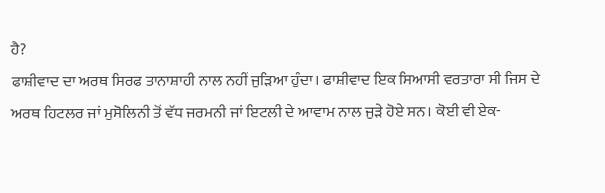ਹੈ?
ਫਾਸ਼ੀਵਾਦ ਦਾ ਅਰਥ ਸਿਰਫ ਤਾਨਾਸ਼ਾਹੀ ਨਾਲ ਨਹੀਂ ਜੁੜਿਆ ਹੁੰਦਾ। ਫਾਸ਼ੀਵਾਦ ਇਕ ਸਿਆਸੀ ਵਰਤਾਰਾ ਸੀ ਜਿਸ ਦੇ ਅਰਥ ਹਿਟਲਰ ਜਾਂ ਮੁਸੋਲਿਨੀ ਤੋਂ ਵੱਧ ਜਰਮਨੀ ਜਾਂ ਇਟਲੀ ਦੇ ਆਵਾਮ ਨਾਲ ਜੁੜੇ ਹੋਏ ਸਨ। ਕੋਈ ਵੀ ਏਕ-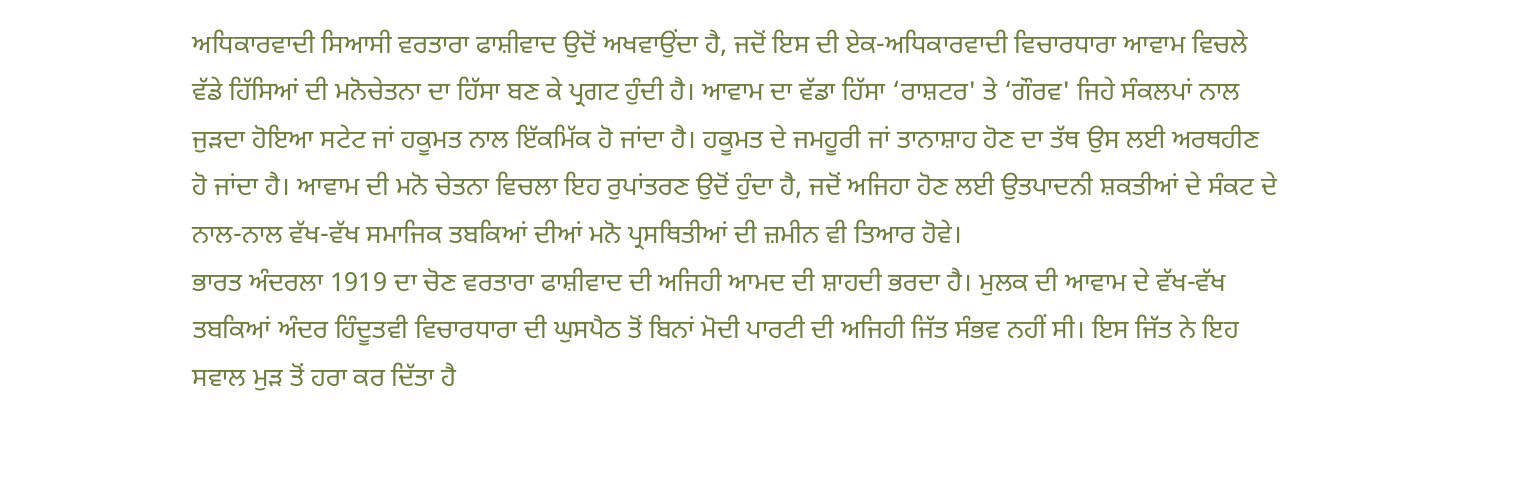ਅਧਿਕਾਰਵਾਦੀ ਸਿਆਸੀ ਵਰਤਾਰਾ ਫਾਸ਼ੀਵਾਦ ਉਦੋਂ ਅਖਵਾਉਂਦਾ ਹੈ, ਜਦੋਂ ਇਸ ਦੀ ਏਕ-ਅਧਿਕਾਰਵਾਦੀ ਵਿਚਾਰਧਾਰਾ ਆਵਾਮ ਵਿਚਲੇ ਵੱਡੇ ਹਿੱਸਿਆਂ ਦੀ ਮਨੋਚੇਤਨਾ ਦਾ ਹਿੱਸਾ ਬਣ ਕੇ ਪ੍ਰਗਟ ਹੁੰਦੀ ਹੈ। ਆਵਾਮ ਦਾ ਵੱਡਾ ਹਿੱਸਾ ‘ਰਾਸ਼ਟਰ' ਤੇ ‘ਗੌਰਵ' ਜਿਹੇ ਸੰਕਲਪਾਂ ਨਾਲ ਜੁੜਦਾ ਹੋਇਆ ਸਟੇਟ ਜਾਂ ਹਕੂਮਤ ਨਾਲ ਇੱਕਮਿੱਕ ਹੋ ਜਾਂਦਾ ਹੈ। ਹਕੂਮਤ ਦੇ ਜਮਹੂਰੀ ਜਾਂ ਤਾਨਾਸ਼ਾਹ ਹੋਣ ਦਾ ਤੱਥ ਉਸ ਲਈ ਅਰਥਹੀਣ ਹੋ ਜਾਂਦਾ ਹੈ। ਆਵਾਮ ਦੀ ਮਨੋ ਚੇਤਨਾ ਵਿਚਲਾ ਇਹ ਰੁਪਾਂਤਰਣ ਉਦੋਂ ਹੁੰਦਾ ਹੈ, ਜਦੋਂ ਅਜਿਹਾ ਹੋਣ ਲਈ ਉਤਪਾਦਨੀ ਸ਼ਕਤੀਆਂ ਦੇ ਸੰਕਟ ਦੇ ਨਾਲ-ਨਾਲ ਵੱਖ-ਵੱਖ ਸਮਾਜਿਕ ਤਬਕਿਆਂ ਦੀਆਂ ਮਨੋ ਪ੍ਰਸਥਿਤੀਆਂ ਦੀ ਜ਼ਮੀਨ ਵੀ ਤਿਆਰ ਹੋਵੇ।
ਭਾਰਤ ਅੰਦਰਲਾ 1919 ਦਾ ਚੋਣ ਵਰਤਾਰਾ ਫਾਸ਼ੀਵਾਦ ਦੀ ਅਜਿਹੀ ਆਮਦ ਦੀ ਸ਼ਾਹਦੀ ਭਰਦਾ ਹੈ। ਮੁਲਕ ਦੀ ਆਵਾਮ ਦੇ ਵੱਖ-ਵੱਖ ਤਬਕਿਆਂ ਅੰਦਰ ਹਿੰਦੂਤਵੀ ਵਿਚਾਰਧਾਰਾ ਦੀ ਘੁਸਪੈਠ ਤੋਂ ਬਿਨਾਂ ਮੋਦੀ ਪਾਰਟੀ ਦੀ ਅਜਿਹੀ ਜਿੱਤ ਸੰਭਵ ਨਹੀਂ ਸੀ। ਇਸ ਜਿੱਤ ਨੇ ਇਹ ਸਵਾਲ ਮੁੜ ਤੋਂ ਹਰਾ ਕਰ ਦਿੱਤਾ ਹੈ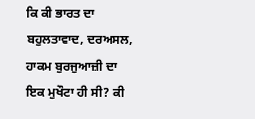ਕਿ ਕੀ ਭਾਰਤ ਦਾ ਬਹੁਲਤਾਵਾਦ, ਦਰਅਸਲ, ਹਾਕਮ ਬੁਰਜੁਆਜ਼ੀ ਦਾ ਇਕ ਮੁਖੌਟਾ ਹੀ ਸੀ? ਕੀ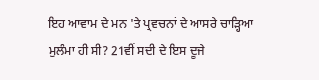ਇਹ ਆਵਾਮ ਦੇ ਮਨ 'ਤੇ ਪ੍ਰਵਚਨਾਂ ਦੇ ਆਸਰੇ ਚਾੜ੍ਹਿਆ ਮੁਲੰਮਾ ਹੀ ਸੀ? 21ਵੀਂ ਸਦੀ ਦੇ ਇਸ ਦੂਜੇ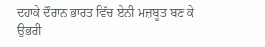ਦਹਾਕੇ ਦੌਰਾਨ ਭਾਰਤ ਵਿੱਚ ਏਨੀ ਮਜ਼ਬੂਤ ਬਣ ਕੇ ਉਭਰੀ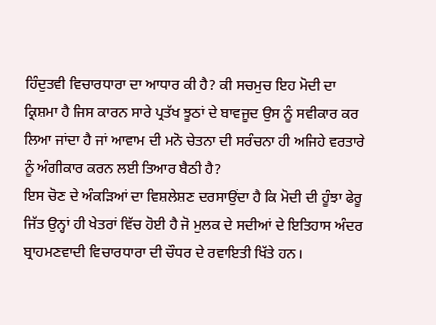ਹਿੰਦੁਤਵੀ ਵਿਚਾਰਧਾਰਾ ਦਾ ਆਧਾਰ ਕੀ ਹੈ? ਕੀ ਸਚਮੁਚ ਇਹ ਮੋਦੀ ਦਾ ਕ੍ਰਿਸ਼ਮਾ ਹੈ ਜਿਸ ਕਾਰਨ ਸਾਰੇ ਪ੍ਰਤੱਖ ਝੂਠਾਂ ਦੇ ਬਾਵਜੂਦ ਉਸ ਨੂੰ ਸਵੀਕਾਰ ਕਰ ਲਿਆ ਜਾਂਦਾ ਹੈ ਜਾਂ ਆਵਾਮ ਦੀ ਮਨੋ ਚੇਤਨਾ ਦੀ ਸਰੰਚਨਾ ਹੀ ਅਜਿਹੇ ਵਰਤਾਰੇ ਨੂੰ ਅੰਗੀਕਾਰ ਕਰਨ ਲਈ ਤਿਆਰ ਬੈਠੀ ਹੈ?
ਇਸ ਚੋਣ ਦੇ ਅੰਕੜਿਆਂ ਦਾ ਵਿਸ਼ਲੇਸ਼ਣ ਦਰਸਾਉਂਦਾ ਹੈ ਕਿ ਮੋਦੀ ਦੀ ਹੂੰਝਾ ਫੇਰੂ ਜਿੱਤ ਉਨ੍ਹਾਂ ਹੀ ਖੇਤਰਾਂ ਵਿੱਚ ਹੋਈ ਹੈ ਜੋ ਮੁਲਕ ਦੇ ਸਦੀਆਂ ਦੇ ਇਤਿਹਾਸ ਅੰਦਰ ਬ੍ਰਾਹਮਣਵਾਦੀ ਵਿਚਾਰਧਾਰਾ ਦੀ ਚੌਧਰ ਦੇ ਰਵਾਇਤੀ ਖਿੱਤੇ ਹਨ।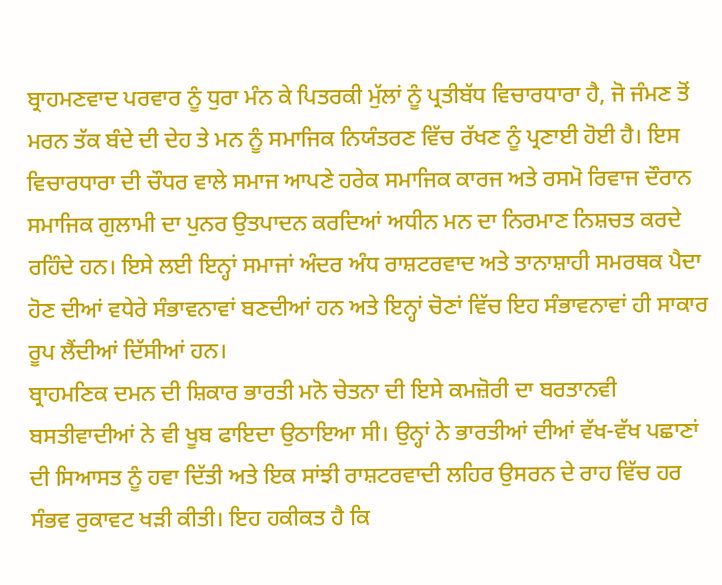ਬ੍ਰਾਹਮਣਵਾਦ ਪਰਵਾਰ ਨੂੰ ਧੁਰਾ ਮੰਨ ਕੇ ਪਿਤਰਕੀ ਮੁੱਲਾਂ ਨੂੰ ਪ੍ਰਤੀਬੱਧ ਵਿਚਾਰਧਾਰਾ ਹੈ, ਜੋ ਜੰਮਣ ਤੋਂ ਮਰਨ ਤੱਕ ਬੰਦੇ ਦੀ ਦੇਹ ਤੇ ਮਨ ਨੂੰ ਸਮਾਜਿਕ ਨਿਯੰਤਰਣ ਵਿੱਚ ਰੱਖਣ ਨੂੰ ਪ੍ਰਣਾਈ ਹੋਈ ਹੈ। ਇਸ ਵਿਚਾਰਧਾਰਾ ਦੀ ਚੌਧਰ ਵਾਲੇ ਸਮਾਜ ਆਪਣੇ ਹਰੇਕ ਸਮਾਜਿਕ ਕਾਰਜ ਅਤੇ ਰਸਮੋ ਰਿਵਾਜ ਦੌਰਾਨ ਸਮਾਜਿਕ ਗੁਲਾਮੀ ਦਾ ਪੁਨਰ ਉਤਪਾਦਨ ਕਰਦਿਆਂ ਅਧੀਨ ਮਨ ਦਾ ਨਿਰਮਾਣ ਨਿਸ਼ਚਤ ਕਰਦੇ ਰਹਿੰਦੇ ਹਨ। ਇਸੇ ਲਈ ਇਨ੍ਹਾਂ ਸਮਾਜਾਂ ਅੰਦਰ ਅੰਧ ਰਾਸ਼ਟਰਵਾਦ ਅਤੇ ਤਾਨਾਸ਼ਾਹੀ ਸਮਰਥਕ ਪੈਦਾ ਹੋਣ ਦੀਆਂ ਵਧੇਰੇ ਸੰਭਾਵਨਾਵਾਂ ਬਣਦੀਆਂ ਹਨ ਅਤੇ ਇਨ੍ਹਾਂ ਚੋਣਾਂ ਵਿੱਚ ਇਹ ਸੰਭਾਵਨਾਵਾਂ ਹੀ ਸਾਕਾਰ ਰੂਪ ਲੈਂਦੀਆਂ ਦਿੱਸੀਆਂ ਹਨ।
ਬ੍ਰਾਹਮਣਿਕ ਦਮਨ ਦੀ ਸ਼ਿਕਾਰ ਭਾਰਤੀ ਮਨੋ ਚੇਤਨਾ ਦੀ ਇਸੇ ਕਮਜ਼ੋਰੀ ਦਾ ਬਰਤਾਨਵੀ ਬਸਤੀਵਾਦੀਆਂ ਨੇ ਵੀ ਖੂਬ ਫਾਇਦਾ ਉਠਾਇਆ ਸੀ। ਉਨ੍ਹਾਂ ਨੇ ਭਾਰਤੀਆਂ ਦੀਆਂ ਵੱਖ-ਵੱਖ ਪਛਾਣਾਂ ਦੀ ਸਿਆਸਤ ਨੂੰ ਹਵਾ ਦਿੱਤੀ ਅਤੇ ਇਕ ਸਾਂਝੀ ਰਾਸ਼ਟਰਵਾਦੀ ਲਹਿਰ ਉਸਰਨ ਦੇ ਰਾਹ ਵਿੱਚ ਹਰ ਸੰਭਵ ਰੁਕਾਵਟ ਖੜੀ ਕੀਤੀ। ਇਹ ਹਕੀਕਤ ਹੈ ਕਿ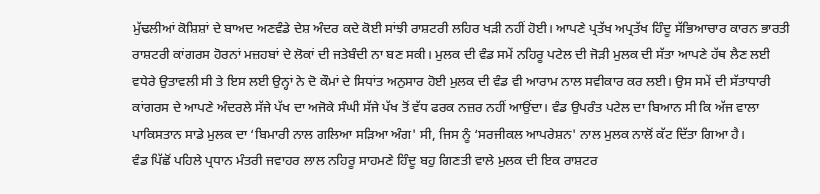ਮੁੱਢਲੀਆਂ ਕੋਸ਼ਿਸ਼ਾਂ ਦੇ ਬਾਅਦ ਅਣਵੰਡੇ ਦੇਸ਼ ਅੰਦਰ ਕਦੇ ਕੋਈ ਸਾਂਝੀ ਰਾਸ਼ਟਰੀ ਲਹਿਰ ਖੜੀ ਨਹੀਂ ਹੋਈ। ਆਪਣੇ ਪ੍ਰਤੱਖ ਅਪ੍ਰਤੱਖ ਹਿੰਦੂ ਸੱਭਿਆਚਾਰ ਕਾਰਨ ਭਾਰਤੀ ਰਾਸ਼ਟਰੀ ਕਾਂਗਰਸ ਹੋਰਨਾਂ ਮਜ਼ਹਬਾਂ ਦੇ ਲੋਕਾਂ ਦੀ ਜਤੇਬੰਦੀ ਨਾ ਬਣ ਸਕੀ। ਮੁਲਕ ਦੀ ਵੰਡ ਸਮੇਂ ਨਹਿਰੂ ਪਟੇਲ ਦੀ ਜੋੜੀ ਮੁਲਕ ਦੀ ਸੱਤਾ ਆਪਣੇ ਹੱਥ ਲੈਣ ਲਈ ਵਧੇਰੇ ਉਤਾਵਲੀ ਸੀ ਤੇ ਇਸ ਲਈ ਉਨ੍ਹਾਂ ਨੇ ਦੋ ਕੌਮਾਂ ਦੇ ਸਿਧਾਂਤ ਅਨੁਸਾਰ ਹੋਈ ਮੁਲਕ ਦੀ ਵੰਡ ਵੀ ਆਰਾਮ ਨਾਲ ਸਵੀਕਾਰ ਕਰ ਲਈ। ਉਸ ਸਮੇਂ ਦੀ ਸੱਤਾਧਾਰੀ ਕਾਂਗਰਸ ਦੇ ਆਪਣੇ ਅੰਦਰਲੇ ਸੱਜੇ ਪੱਖ ਦਾ ਅਜੋਕੇ ਸੰਘੀ ਸੱਜੇ ਪੱਖ ਤੋਂ ਵੱਧ ਫਰਕ ਨਜ਼ਰ ਨਹੀਂ ਆਉਂਦਾ। ਵੰਡ ਉਪਰੰਤ ਪਟੇਲ ਦਾ ਬਿਆਨ ਸੀ ਕਿ ਅੱਜ ਵਾਲਾ ਪਾਕਿਸਤਾਨ ਸਾਡੇ ਮੁਲਕ ਦਾ ‘ਬਿਮਾਰੀ ਨਾਲ ਗਲਿਆ ਸੜਿਆ ਅੰਗ' ਸੀ, ਜਿਸ ਨੂੰ ‘ਸਰਜੀਕਲ ਆਪਰੇਸ਼ਨ' ਨਾਲ ਮੁਲਕ ਨਾਲੋਂ ਕੱਟ ਦਿੱਤਾ ਗਿਆ ਹੈ।
ਵੰਡ ਪਿੱਛੋਂ ਪਹਿਲੇ ਪ੍ਰਧਾਨ ਮੰਤਰੀ ਜਵਾਹਰ ਲਾਲ ਨਹਿਰੂ ਸਾਹਮਣੇ ਹਿੰਦੂ ਬਹੁ ਗਿਣਤੀ ਵਾਲੇ ਮੁਲਕ ਦੀ ਇਕ ਰਾਸ਼ਟਰ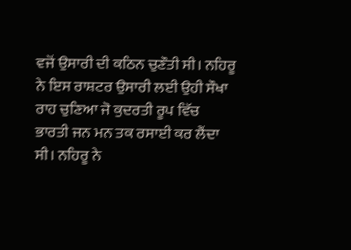ਵਜੋਂ ਉਸਾਰੀ ਦੀ ਕਠਿਨ ਚੁਣੌਤੀ ਸੀ। ਨਹਿਰੂ ਨੇ ਇਸ ਰਾਸ਼ਟਰ ਉਸਾਰੀ ਲਈ ਉਹੀ ਸੌਖਾ ਰਾਹ ਚੁਣਿਆ ਜੋ ਕੁਦਰਤੀ ਰੂਪ ਵਿੱਚ ਭਾਰਤੀ ਜਨ ਮਨ ਤਕ ਰਸਾਈ ਕਰ ਲੈਂਦਾ ਸੀ। ਨਹਿਰੂ ਨੇ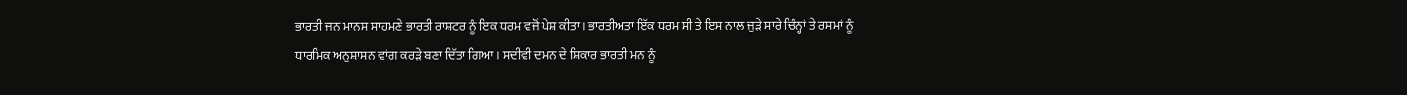ਭਾਰਤੀ ਜਨ ਮਾਨਸ ਸਾਹਮਣੇ ਭਾਰਤੀ ਰਾਸ਼ਟਰ ਨੂੰ ਇਕ ਧਰਮ ਵਜੋਂ ਪੇਸ਼ ਕੀਤਾ। ਭਾਰਤੀਅਤਾ ਇੱਕ ਧਰਮ ਸੀ ਤੇ ਇਸ ਨਾਲ ਜੁੜੇ ਸਾਰੇ ਚਿੰਨ੍ਹਾਂ ਤੇ ਰਸਮਾਂ ਨੂੰ ਧਾਰਮਿਕ ਅਨੁਸ਼ਾਸਨ ਵਾਂਗ ਕਰੜੇ ਬਣਾ ਦਿੱਤਾ ਗਿਆ। ਸਦੀਵੀ ਦਮਨ ਦੇ ਸ਼ਿਕਾਰ ਭਾਰਤੀ ਮਨ ਨੂੰ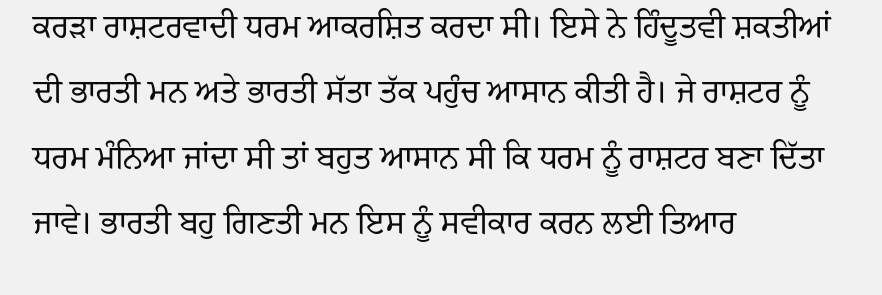ਕਰੜਾ ਰਾਸ਼ਟਰਵਾਦੀ ਧਰਮ ਆਕਰਸ਼ਿਤ ਕਰਦਾ ਸੀ। ਇਸੇ ਨੇ ਹਿੰਦੂਤਵੀ ਸ਼ਕਤੀਆਂ ਦੀ ਭਾਰਤੀ ਮਨ ਅਤੇ ਭਾਰਤੀ ਸੱਤਾ ਤੱਕ ਪਹੁੰਚ ਆਸਾਨ ਕੀਤੀ ਹੈ। ਜੇ ਰਾਸ਼ਟਰ ਨੂੰ ਧਰਮ ਮੰਨਿਆ ਜਾਂਦਾ ਸੀ ਤਾਂ ਬਹੁਤ ਆਸਾਨ ਸੀ ਕਿ ਧਰਮ ਨੂੰ ਰਾਸ਼ਟਰ ਬਣਾ ਦਿੱਤਾ ਜਾਵੇ। ਭਾਰਤੀ ਬਹੁ ਗਿਣਤੀ ਮਨ ਇਸ ਨੂੰ ਸਵੀਕਾਰ ਕਰਨ ਲਈ ਤਿਆਰ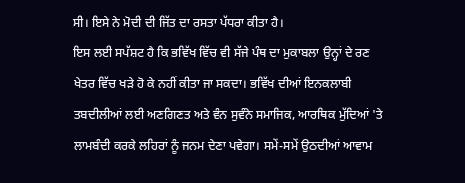ਸੀ। ਇਸੇ ਨੇ ਮੋਦੀ ਦੀ ਜਿੱਤ ਦਾ ਰਸਤਾ ਪੱਧਰਾ ਕੀਤਾ ਹੈ।
ਇਸ ਲਈ ਸਪੱਸ਼ਟ ਹੈ ਕਿ ਭਵਿੱਖ ਵਿੱਚ ਵੀ ਸੱਜੇ ਪੰਥ ਦਾ ਮੁਕਾਬਲਾ ਉਨ੍ਹਾਂ ਦੇ ਰਣ ਖੇਤਰ ਵਿੱਚ ਖੜੇ ਹੋ ਕੇ ਨਹੀਂ ਕੀਤਾ ਜਾ ਸਕਦਾ। ਭਵਿੱਖ ਦੀਆਂ ਇਨਕਲਾਬੀ ਤਬਦੀਲੀਆਂ ਲਈ ਅਣਗਿਣਤ ਅਤੇ ਵੰਨ ਸੁਵੰਨੇ ਸਮਾਜਿਕ, ਆਰਥਿਕ ਮੁੱਦਿਆਂ 'ਤੇ ਲਾਮਬੰਦੀ ਕਰਕੇ ਲਹਿਰਾਂ ਨੂੰ ਜਨਮ ਦੇਣਾ ਪਵੇਗਾ। ਸਮੇਂ-ਸਮੇਂ ਉਠਦੀਆਂ ਆਵਾਮ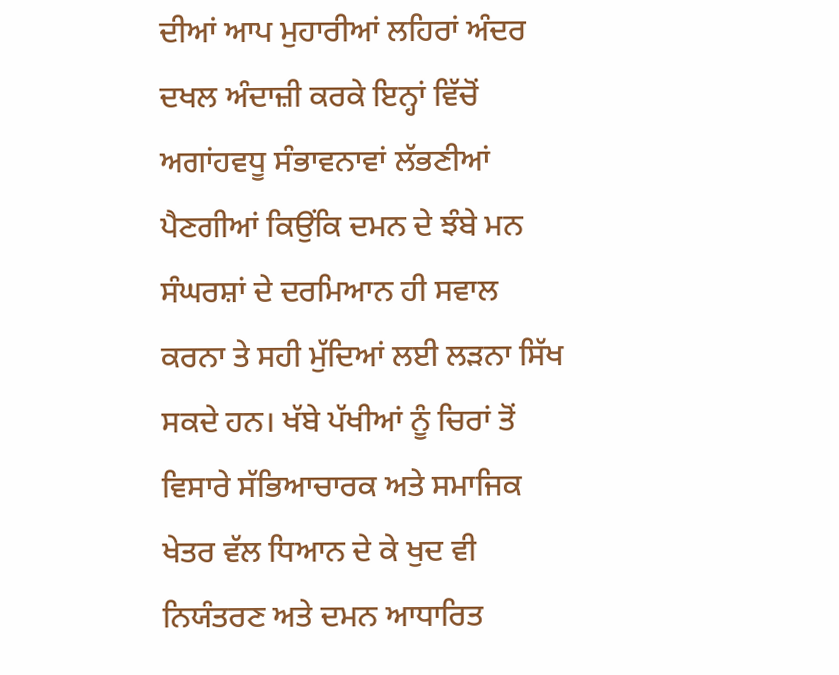ਦੀਆਂ ਆਪ ਮੁਹਾਰੀਆਂ ਲਹਿਰਾਂ ਅੰਦਰ ਦਖਲ ਅੰਦਾਜ਼ੀ ਕਰਕੇ ਇਨ੍ਹਾਂ ਵਿੱਚੋਂ ਅਗਾਂਹਵਧੂ ਸੰਭਾਵਨਾਵਾਂ ਲੱਭਣੀਆਂ ਪੈਣਗੀਆਂ ਕਿਉਂਕਿ ਦਮਨ ਦੇ ਝੰਬੇ ਮਨ ਸੰਘਰਸ਼ਾਂ ਦੇ ਦਰਮਿਆਨ ਹੀ ਸਵਾਲ ਕਰਨਾ ਤੇ ਸਹੀ ਮੁੱਦਿਆਂ ਲਈ ਲੜਨਾ ਸਿੱਖ ਸਕਦੇ ਹਨ। ਖੱਬੇ ਪੱਖੀਆਂ ਨੂੰ ਚਿਰਾਂ ਤੋਂ ਵਿਸਾਰੇ ਸੱਭਿਆਚਾਰਕ ਅਤੇ ਸਮਾਜਿਕ ਖੇਤਰ ਵੱਲ ਧਿਆਨ ਦੇ ਕੇ ਖੁਦ ਵੀ ਨਿਯੰਤਰਣ ਅਤੇ ਦਮਨ ਆਧਾਰਿਤ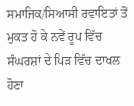ਸਮਾਜਿਕ/ਸਿਆਸੀ ਰਵਾਇਤਾਂ ਤੋਂ ਮੁਕਤ ਹੋ ਕੇ ਨਵੇਂ ਰੂਪ ਵਿੱਚ ਸੰਘਰਸ਼ਾਂ ਦੇ ਪਿੜ ਵਿੱਚ ਦਾਖਲ ਹੋਣਾ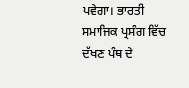ਪਵੇਗਾ। ਭਾਰਤੀ ਸਮਾਜਿਕ ਪ੍ਰਸੰਗ ਵਿੱਚ ਦੱਖਣ ਪੰਥ ਦੇ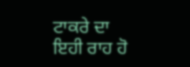ਟਾਕਰੇ ਦਾ ਇਹੀ ਰਾਹ ਹੋ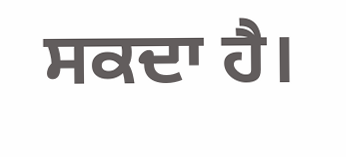ਸਕਦਾ ਹੈ।